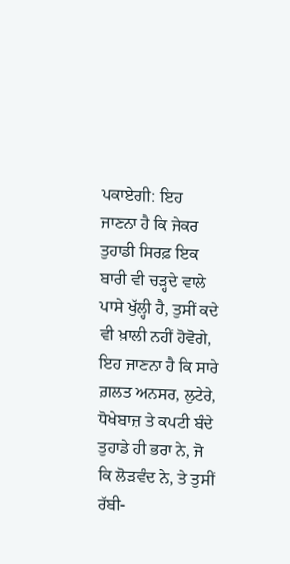ਪਕਾਏਗੀ: ਇਹ ਜਾਣਨਾ ਹੈ ਕਿ ਜੇਕਰ ਤੁਹਾਡੀ ਸਿਰਫ਼ ਇਕ ਬਾਰੀ ਵੀ ਚੜ੍ਹਦੇ ਵਾਲੇ ਪਾਸੇ ਖੁੱਲ੍ਹੀ ਹੈ, ਤੁਸੀਂ ਕਦੇ ਵੀ ਖ਼ਾਲੀ ਨਹੀਂ ਹੋਵੋਗੇ, ਇਹ ਜਾਣਨਾ ਹੈ ਕਿ ਸਾਰੇ ਗ਼ਲਤ ਅਨਸਰ, ਲੁਟੇਰੇ, ਧੋਖੇਬਾਜ਼ ਤੇ ਕਪਟੀ ਬੰਦੇ ਤੁਹਾਡੇ ਹੀ ਭਰਾ ਨੇ, ਜੋ ਕਿ ਲੋੜਵੰਦ ਨੇ, ਤੇ ਤੁਸੀਂ ਰੱਬੀ-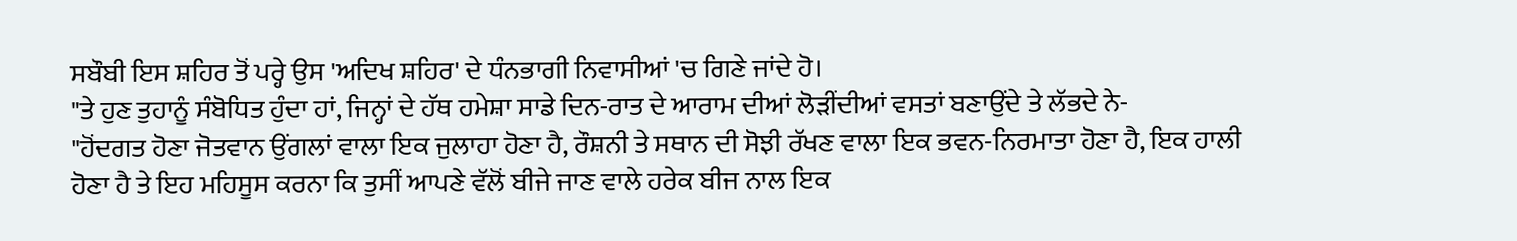ਸਬੌਬੀ ਇਸ ਸ਼ਹਿਰ ਤੋਂ ਪਰ੍ਹੇ ਉਸ 'ਅਦਿਖ ਸ਼ਹਿਰ' ਦੇ ਧੰਨਭਾਗੀ ਨਿਵਾਸੀਆਂ 'ਚ ਗਿਣੇ ਜਾਂਦੇ ਹੋ।
"ਤੇ ਹੁਣ ਤੁਹਾਨੂੰ ਸੰਬੋਧਿਤ ਹੁੰਦਾ ਹਾਂ, ਜਿਨ੍ਹਾਂ ਦੇ ਹੱਥ ਹਮੇਸ਼ਾ ਸਾਡੇ ਦਿਨ-ਰਾਤ ਦੇ ਆਰਾਮ ਦੀਆਂ ਲੋੜੀਂਦੀਆਂ ਵਸਤਾਂ ਬਣਾਉਂਦੇ ਤੇ ਲੱਭਦੇ ਨੇ-
"ਹੋਂਦਗਤ ਹੋਣਾ ਜੋਤਵਾਨ ਉਂਗਲਾਂ ਵਾਲਾ ਇਕ ਜੁਲਾਹਾ ਹੋਣਾ ਹੈ, ਰੌਸ਼ਨੀ ਤੇ ਸਥਾਨ ਦੀ ਸੋਝੀ ਰੱਖਣ ਵਾਲਾ ਇਕ ਭਵਨ-ਨਿਰਮਾਤਾ ਹੋਣਾ ਹੈ, ਇਕ ਹਾਲੀ ਹੋਣਾ ਹੈ ਤੇ ਇਹ ਮਹਿਸੂਸ ਕਰਨਾ ਕਿ ਤੁਸੀਂ ਆਪਣੇ ਵੱਲੋਂ ਬੀਜੇ ਜਾਣ ਵਾਲੇ ਹਰੇਕ ਬੀਜ ਨਾਲ ਇਕ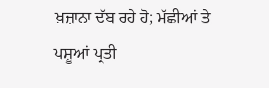ਖ਼ਜ਼ਾਨਾ ਦੱਬ ਰਹੇ ਹੋ; ਮੱਛੀਆਂ ਤੇ ਪਸ਼ੂਆਂ ਪ੍ਰਤੀ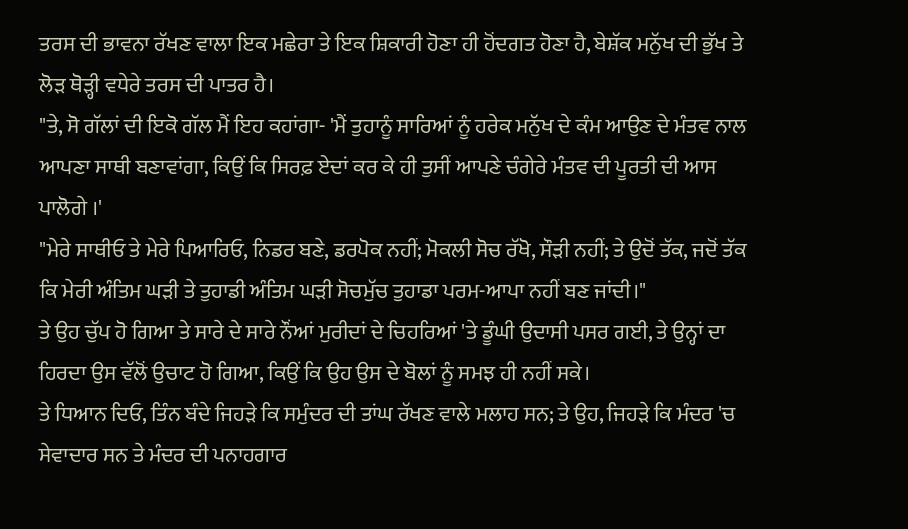ਤਰਸ ਦੀ ਭਾਵਨਾ ਰੱਖਣ ਵਾਲਾ ਇਕ ਮਛੇਰਾ ਤੇ ਇਕ ਸ਼ਿਕਾਰੀ ਹੋਣਾ ਹੀ ਹੋਂਦਗਤ ਹੋਣਾ ਹੈ, ਬੇਸ਼ੱਕ ਮਨੁੱਖ ਦੀ ਭੁੱਖ ਤੇ ਲੋੜ ਥੋੜ੍ਹੀ ਵਧੇਰੇ ਤਰਸ ਦੀ ਪਾਤਰ ਹੈ।
"ਤੇ, ਸੋ ਗੱਲਾਂ ਦੀ ਇਕੋ ਗੱਲ ਮੈਂ ਇਹ ਕਹਾਂਗਾ- 'ਮੈਂ ਤੁਹਾਨੂੰ ਸਾਰਿਆਂ ਨੂੰ ਹਰੇਕ ਮਨੁੱਖ ਦੇ ਕੰਮ ਆਉਣ ਦੇ ਮੰਤਵ ਨਾਲ ਆਪਣਾ ਸਾਥੀ ਬਣਾਵਾਂਗਾ, ਕਿਉਂ ਕਿ ਸਿਰਫ਼ ਏਦਾਂ ਕਰ ਕੇ ਹੀ ਤੁਸੀਂ ਆਪਣੇ ਚੰਗੇਰੇ ਮੰਤਵ ਦੀ ਪੂਰਤੀ ਦੀ ਆਸ ਪਾਲੋਗੇ ।'
"ਮੇਰੇ ਸਾਥੀਓ ਤੇ ਮੇਰੇ ਪਿਆਰਿਓ, ਨਿਡਰ ਬਣੇ, ਡਰਪੋਕ ਨਹੀਂ; ਮੋਕਲੀ ਸੋਚ ਰੱਖੋ, ਸੌੜੀ ਨਹੀਂ; ਤੇ ਉਦੋਂ ਤੱਕ, ਜਦੋਂ ਤੱਕ ਕਿ ਮੇਰੀ ਅੰਤਿਮ ਘੜੀ ਤੇ ਤੁਹਾਡੀ ਅੰਤਿਮ ਘੜੀ ਸੋਚਮੁੱਚ ਤੁਹਾਡਾ ਪਰਮ-ਆਪਾ ਨਹੀਂ ਬਣ ਜਾਂਦੀ।"
ਤੇ ਉਹ ਚੁੱਪ ਹੋ ਗਿਆ ਤੇ ਸਾਰੇ ਦੇ ਸਾਰੇ ਨੌਂਆਂ ਮੁਰੀਦਾਂ ਦੇ ਚਿਹਰਿਆਂ 'ਤੇ ਡੂੰਘੀ ਉਦਾਸੀ ਪਸਰ ਗਈ, ਤੇ ਉਨ੍ਹਾਂ ਦਾ ਹਿਰਦਾ ਉਸ ਵੱਲੋਂ ਉਚਾਟ ਹੋ ਗਿਆ, ਕਿਉਂ ਕਿ ਉਹ ਉਸ ਦੇ ਬੋਲਾਂ ਨੂੰ ਸਮਝ ਹੀ ਨਹੀਂ ਸਕੇ।
ਤੇ ਧਿਆਨ ਦਿਓ, ਤਿੰਨ ਬੰਦੇ ਜਿਹੜੇ ਕਿ ਸਮੁੰਦਰ ਦੀ ਤਾਂਘ ਰੱਖਣ ਵਾਲੇ ਮਲਾਹ ਸਨ; ਤੇ ਉਹ, ਜਿਹੜੇ ਕਿ ਮੰਦਰ 'ਚ ਸੇਵਾਦਾਰ ਸਨ ਤੇ ਮੰਦਰ ਦੀ ਪਨਾਹਗਾਰ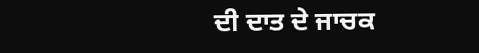ਦੀ ਦਾਤ ਦੇ ਜਾਚਕ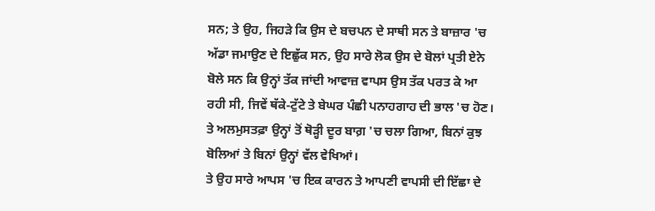ਸਨ; ਤੇ ਉਹ, ਜਿਹੜੇ ਕਿ ਉਸ ਦੇ ਬਚਪਨ ਦੇ ਸਾਥੀ ਸਨ ਤੇ ਬਾਜ਼ਾਰ 'ਚ ਅੱਡਾ ਜਮਾਉਣ ਦੇ ਇਛੁੱਕ ਸਨ, ਉਹ ਸਾਰੇ ਲੋਕ ਉਸ ਦੇ ਬੋਲਾਂ ਪ੍ਰਤੀ ਏਨੇ ਬੋਲੇ ਸਨ ਕਿ ਉਨ੍ਹਾਂ ਤੱਕ ਜਾਂਦੀ ਆਵਾਜ਼ ਵਾਪਸ ਉਸ ਤੱਕ ਪਰਤ ਕੇ ਆ ਰਹੀ ਸੀ, ਜਿਵੇਂ ਥੱਕੇ-ਟੁੱਟੇ ਤੇ ਬੇਘਰ ਪੰਛੀ ਪਨਾਹਗਾਹ ਦੀ ਭਾਲ 'ਚ ਹੋਣ।
ਤੇ ਅਲਮੁਸਤਫ਼ਾ ਉਨ੍ਹਾਂ ਤੋਂ ਥੋੜ੍ਹੀ ਦੂਰ ਬਾਗ਼ 'ਚ ਚਲਾ ਗਿਆ, ਬਿਨਾਂ ਕੁਝ ਬੋਲਿਆਂ ਤੇ ਬਿਨਾਂ ਉਨ੍ਹਾਂ ਵੱਲ ਵੇਖਿਆਂ।
ਤੇ ਉਹ ਸਾਰੇ ਆਪਸ 'ਚ ਇਕ ਕਾਰਨ ਤੇ ਆਪਣੀ ਵਾਪਸੀ ਦੀ ਇੱਛਾ ਦੇ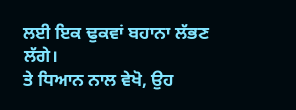ਲਈ ਇਕ ਢੁਕਵਾਂ ਬਹਾਨਾ ਲੱਭਣ ਲੱਗੇ।
ਤੇ ਧਿਆਨ ਨਾਲ ਵੇਖੋ, ਉਹ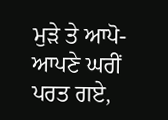ਮੁੜੇ ਤੇ ਆਪੋ-ਆਪਣੇ ਘਰੀਂ ਪਰਤ ਗਏ,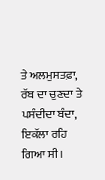ਤੇ ਅਲਮੁਸਤਫ਼ਾ, ਰੱਬ ਦਾ ਚੁਣਦਾ ਤੇ ਪਸੰਦੀਦਾ ਬੰਦਾ, ਇਕੱਲਾ ਰਹਿ ਗਿਆ ਸੀ।